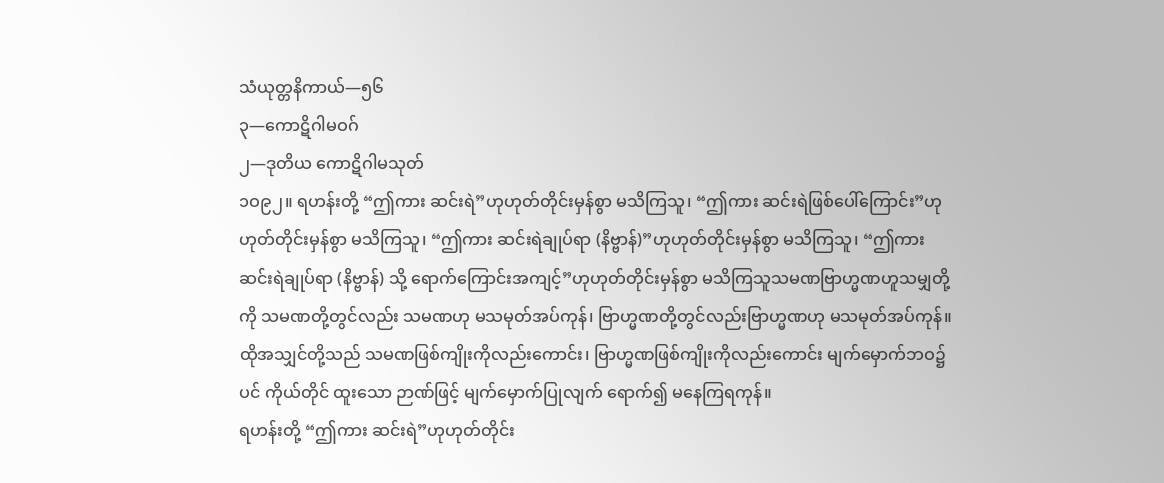သံယုတ္တနိကာယ်—၅၆
၃—ကောဋိဂါမဝဂ်
၂—ဒုတိယ ကောဋိဂါမသုတ်
၁ဝ၉၂။ ရဟန်းတို့ “ဤကား ဆင်းရဲ”ဟုဟုတ်တိုင်းမှန်စွာ မသိကြသူ၊ “ဤကား ဆင်းရဲဖြစ်ပေါ်ကြောင်း”ဟုဟုတ်တိုင်းမှန်စွာ မသိကြသူ၊ “ဤကား ဆင်းရဲချုပ်ရာ (နိဗ္ဗာန်)”ဟုဟုတ်တိုင်းမှန်စွာ မသိကြသူ၊ “ဤကား ဆင်းရဲချုပ်ရာ (နိဗ္ဗာန်) သို့ ရောက်ကြောင်းအကျင့်”ဟုဟုတ်တိုင်းမှန်စွာ မသိကြသူသမဏဗြာဟ္မဏဟူသမျှတို့ကို သမဏတို့တွင်လည်း သမဏဟု မသမုတ်အပ်ကုန်၊ ဗြာဟ္မဏတို့တွင်လည်းဗြာဟ္မဏဟု မသမုတ်အပ်ကုန်။ ထိုအသျှင်တို့သည် သမဏဖြစ်ကျိုးကိုလည်းကောင်း၊ ဗြာဟ္မဏဖြစ်ကျိုးကိုလည်းကောင်း မျက်မှောက်ဘဝ၌ပင် ကိုယ်တိုင် ထူးသော ဉာဏ်ဖြင့် မျက်မှောက်ပြုလျက် ရောက်၍ မနေကြရကုန်။
ရဟန်းတို့ “ဤကား ဆင်းရဲ”ဟုဟုတ်တိုင်း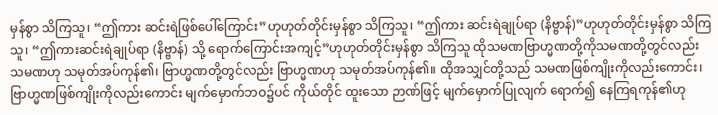မှန်စွာ သိကြသူ၊ “ဤကား ဆင်းရဲဖြစ်ပေါ်ကြောင်း”ဟုဟုတ်တိုင်းမှန်စွာ သိကြသူ၊ “ဤကား ဆင်းရဲချုပ်ရာ (နိဗ္ဗာန်)”ဟုဟုတ်တိုင်းမှန်စွာ သိကြသူ၊ “ဤကားဆင်းရဲချုပ်ရာ (နိဗ္ဗာန်) သို့ ရောက်ကြောင်းအကျင့်”ဟုဟုတ်တိုင်းမှန်စွာ သိကြသူ ထိုသမဏဗြာဟ္မဏတို့ကိုသမဏတို့တွင်လည်း သမဏဟု သမုတ်အပ်ကုန်၏၊ ဗြာဟ္မဏတို့တွင်လည်း ဗြာဟ္မဏဟု သမုတ်အပ်ကုန်၏။ ထိုအသျှင်တို့သည် သမဏဖြစ်ကျိုးကိုလည်းကောင်း၊ ဗြာဟ္မဏဖြစ်ကျိုးကိုလည်းကောင်း မျက်မှောက်ဘဝ၌ပင် ကိုယ်တိုင် ထူးသော ဉာဏ်ဖြင့် မျက်မှောက်ပြုလျက် ရောက်၍ နေကြရကုန်၏ဟု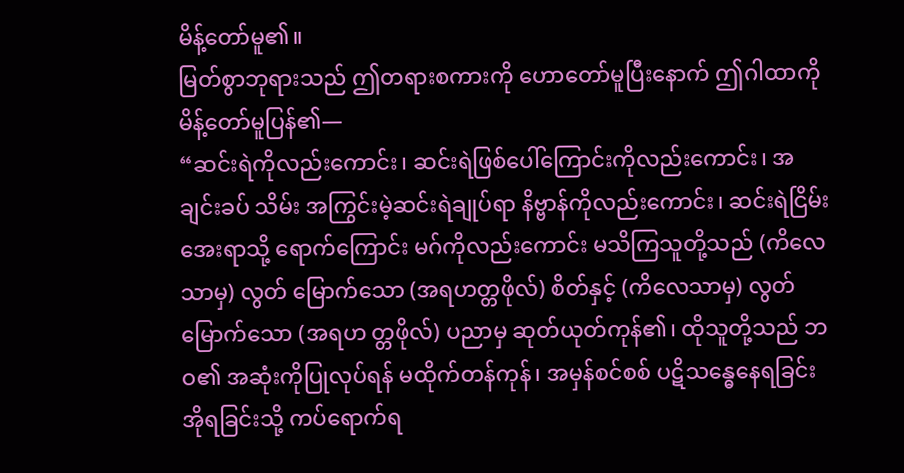မိန့်တော်မူ၏။
မြတ်စွာဘုရားသည် ဤတရားစကားကို ဟောတော်မူပြီးနောက် ဤဂါထာကို မိန့်တော်မူပြန်၏—
“ဆင်းရဲကိုလည်းကောင်း၊ ဆင်းရဲဖြစ်ပေါ်ကြောင်းကိုလည်းကောင်း၊ အချင်းခပ် သိမ်း အကြွင်းမဲ့ဆင်းရဲချုပ်ရာ နိဗ္ဗာန်ကိုလည်းကောင်း၊ ဆင်းရဲငြိမ်းအေးရာသို့ ရောက်ကြောင်း မဂ်ကိုလည်းကောင်း မသိကြသူတို့သည် (ကိလေသာမှ) လွတ် မြောက်သော (အရဟတ္တဖိုလ်) စိတ်နှင့် (ကိလေသာမှ) လွတ်မြောက်သော (အရဟ တ္တဖိုလ်) ပညာမှ ဆုတ်ယုတ်ကုန်၏၊ ထိုသူတို့သည် ဘဝ၏ အဆုံးကိုပြုလုပ်ရန် မထိုက်တန်ကုန်၊ အမှန်စင်စစ် ပဋိသန္ဓေနေရခြင်း အိုရခြင်းသို့ ကပ်ရောက်ရ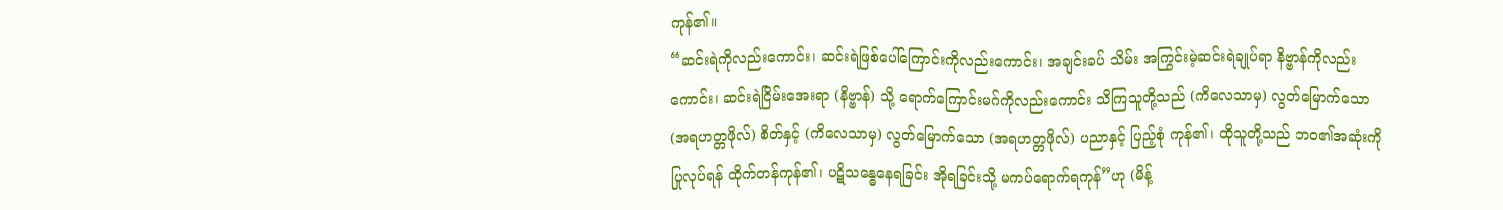ကုန်၏။
“ဆင်းရဲကိုလည်းကောင်း၊ ဆင်းရဲဖြစ်ပေါ်ကြောင်းကိုလည်းကောင်း၊ အချင်းခပ် သိမ်း အကြွင်းမဲ့ဆင်းရဲချုပ်ရာ နိဗ္ဗာန်ကိုလည်းကောင်း၊ ဆင်းရဲငြိမ်းအေးရာ (နိဗ္ဗာန်) သို့ ရောက်ကြောင်းမဂ်ကိုလည်းကောင်း သိကြသူတို့သည် (ကိလေသာမှ) လွတ်မြောက်သော (အရဟတ္တဖိုလ်) စိတ်နှင့် (ကိလေသာမှ) လွတ်မြောက်သော (အရဟတ္တဖိုလ်) ပညာနှင့် ပြည့်စုံ ကုန်၏၊ ထိုသူတို့သည် ဘဝ၏အဆုံးကို ပြုလုပ်ရန် ထိုက်တန်ကုန်၏၊ ပဋိသန္ဓေနေရခြင်း အိုရခြင်းသို့ မကပ်ရောက်ရကုန်”ဟု (မိန့်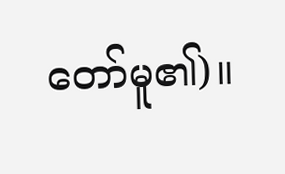တော်မူ၏)။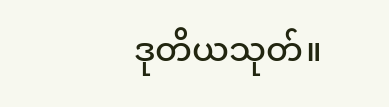ဒုတိယသုတ်။